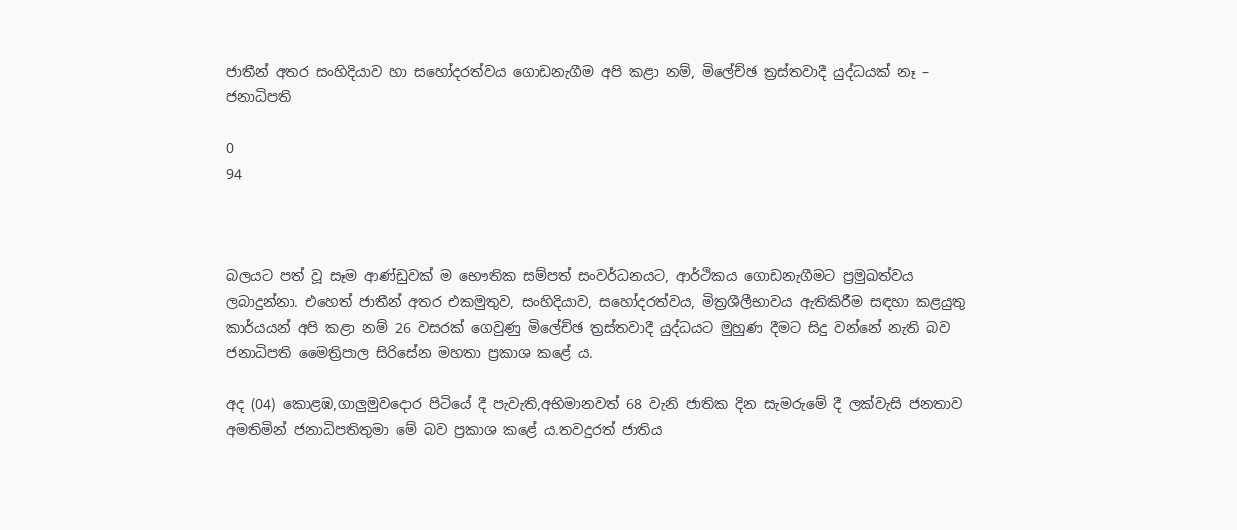ජාතීන් අතර සංහිදියාව හා සහෝදරත්වය ගොඩනැගීම අපි කළා නම්, මිලේච්ඡ ත්‍රස්තවාදී යුද්ධයක් නෑ – ජනාධිපති

0
94



බලයට පත් වූ සෑම ආණ්ඩුවක් ම භෞතික සම්පත් සංවර්ධනයට, ආර්ථිකය ගොඩනැගීමට ප්‍රමුඛත්වය ලබාදුන්නා. එහෙත් ජාතීන් අතර එකමුතුව, සංහිදියාව, සහෝදරත්වය, මිත්‍රශීලීභාවය ඇතිකිරීම සඳහා කළයුතු කාර්යයන් අපි කළා නම් 26 වසරක් ගෙවුණු මිලේච්ඡ ත්‍රස්තවාදී යුද්ධයට මුහුණ දීමට සිදු වන්නේ නැති බව ජනාධිපති මෛත්‍රිපාල සිරිසේන මහතා ප්‍රකාශ කළේ ය.

අද (04) කොළඹ,ගාලුමුවදොර පිටියේ දී පැවැති,අභිමානවත් 68 වැනි ජාතික දින සැමරුමේ දී ලක්වැසි ජනතාව අමතිමින් ජනාධිපතිතුමා මේ බව ප්‍රකාශ කළේ ය.තවදුරත් ජාතිය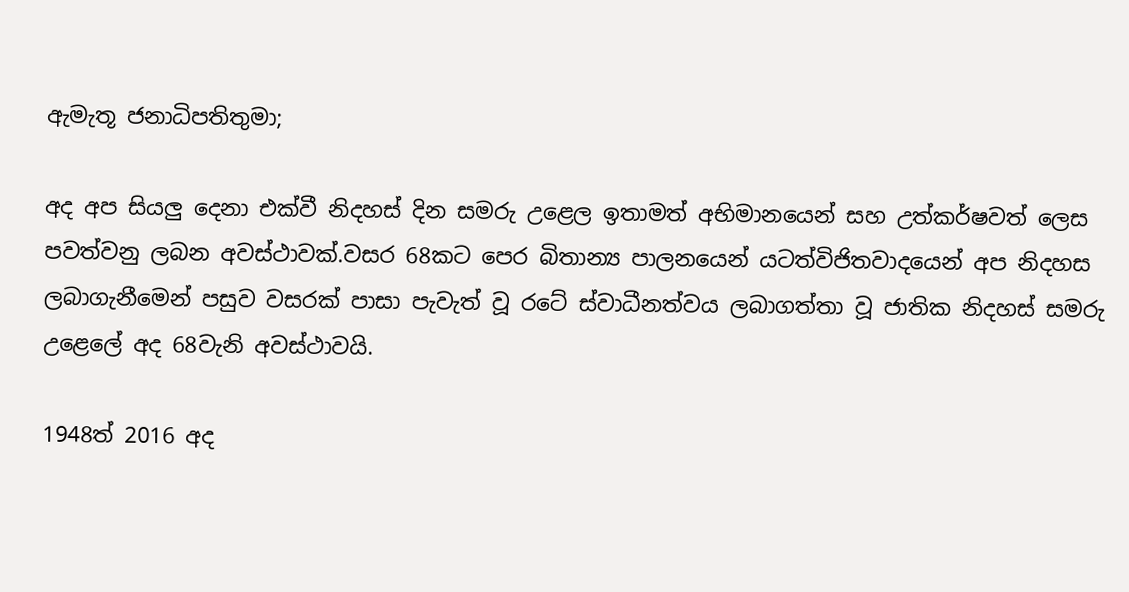ඇමැතූ ජනාධිපතිතුමා;

අද අප සියලු දෙනා එක්වී නිදහස් දින සමරු උළෙල ඉතාමත් අභිමානයෙන් සහ උත්කර්ෂවත් ලෙස පවත්වනු ලබන අවස්ථාවක්.වසර 68කට පෙර බිතාන්‍ය පාලනයෙන් යටත්විජිතවාදයෙන් අප නිදහස ලබාගැනීමෙන් පසුව වසරක් පාසා පැවැත් වූ රටේ ස්වාධීනත්වය ලබාගත්තා වූ ජාතික නිදහස් සමරු උළෙලේ අද 68වැනි අවස්ථාවයි.

1948ත් 2016 අද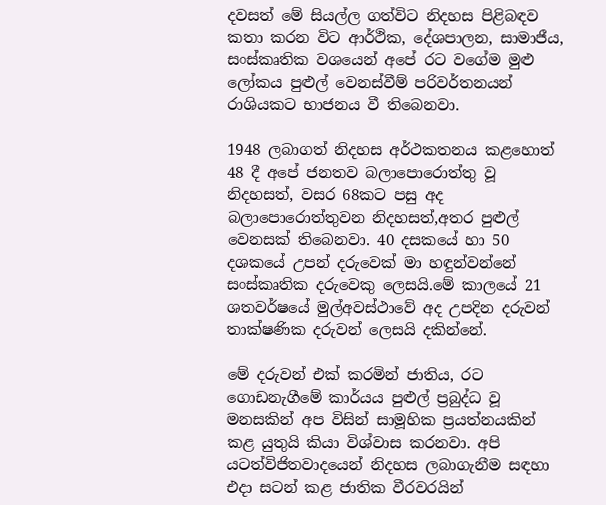දවසත් මේ සියල්ල ගත්විට නිදහස පිළිබඳව කතා කරන විට ආර්ථික, දේශපාලන, සාමාජීය, සංස්කෘතික වශයෙන් අපේ රට වගේම මුළු ලෝකය පුළුල් වෙනස්වීම් පරිවර්තනයන් රාශියකට භාජනය වී තිබෙනවා.

1948 ලබාගත් නිදහස අර්ථකතනය කළහොත් 48 දී අපේ ජනතව බලාපොරොත්තු වූ නිදහසත්, වසර 68කට පසු අද බලාපොරොත්තුවන නිදහසත්,අතර පුළුල් වෙනසක් තිබෙනවා. 40 දසකයේ හා 50 දශකයේ උපන් දරුවෙක් මා හඳුන්වන්නේ සංස්කෘතික දරුවෙකු ලෙසයි.මේ කාලයේ 21 ශතවර්ෂයේ මුල්අවස්ථාවේ අද උපදින දරුවන් තාක්ෂණික දරුවන් ලෙසයි දකින්නේ.

මේ දරුවන් එක් කරමින් ජාතිය, රට ගොඩනැගීමේ කාර්යය පුළුල් ප්‍රබුද්ධ වූ මනසකින් අප විසින් සාමූහික ප්‍රයත්නයකින් කළ යුතුයි කියා විශ්වාස කරනවා. අපි යටත්විජිතවාදයෙන් නිදහස ලබාගැනීම සඳහා එදා සටන් කළ ජාතික වීරවරයින්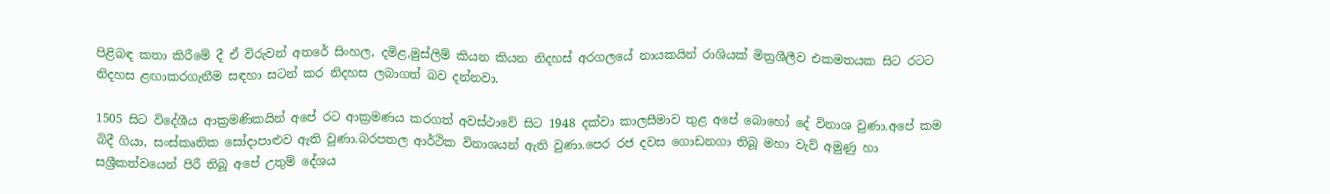පිළිබඳ කතා කිරීමේ දී ඒ විරුවන් අතරේ සිංහල, දමිළ,මුස්ලිම් කියන කියන නිදහස් අරගලයේ නායකයින් රාශියක් මිත්‍රශීලීව එකමතයක සිට රටට නිදහස ළඟාකරගැනීම සඳහා සටන් කර නිදහස ලබාගත් බව දන්නවා.

1505 සිට විදේශීය ආක්‍රමණිකයින් අපේ රට ආක්‍රමණය කරගත් අවස්ථාවේ සිට 1948 දක්වා කාලසීමාව තුළ අපේ බොහෝ දේ විනාශ වුණා.අපේ කම බිදී ගියා, සංස්කෘතික සෝදාපාළුව ඇති වුණා.බරපතල ආර්ථික විනාශයන් ඇති වුණා.පෙර රජ දවස ගොඩනගා තිබූ මහා වැව් අමුණු හා සශ්‍රීකත්වයෙන් පිරී තිබූ අපේ උතුම් දේශය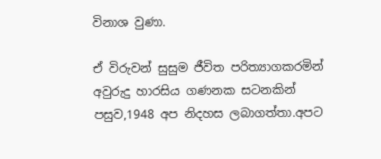විනාශ වුණා.

ඒ විරුවන් සුසුම ජීවිත පරිත්‍යාගකරමින් අවුරුදු හාරසිය ගණනක සටනකින් පසුව,1948 අප නිදහස ලබාගත්තා.අපට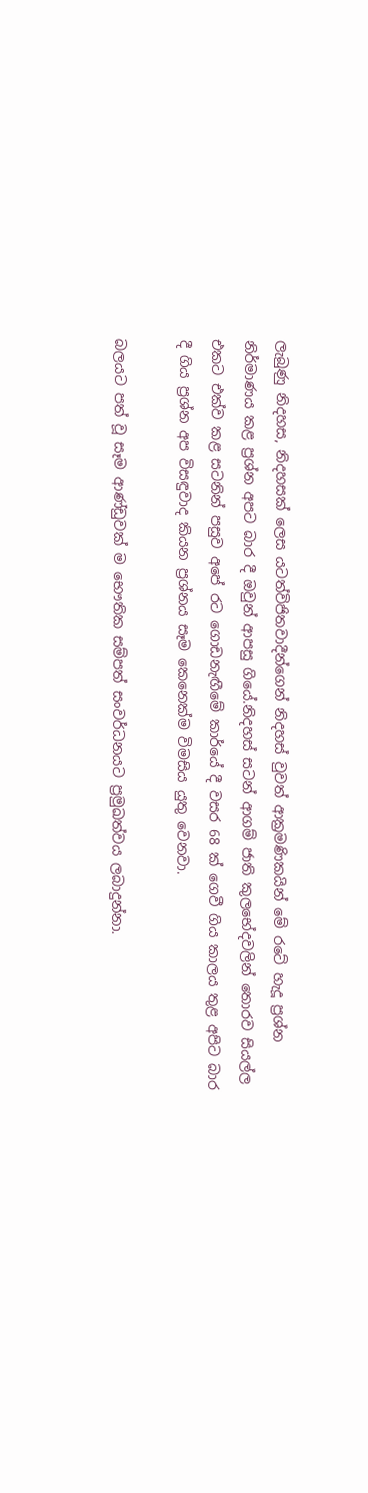ලැබුණු නිදහස, නිදහසක් ලෙස යටත්විජිතවාදීන්ගෙන් නිදහස් වුවත් ආක්‍රමණිකයින් මේ රටේ හැදූ ප්‍රශ්න නිර්මාණය කළ ප්‍රශ්න අපට බාර දී ඔවුන් ආපසු ගියේ.නිදහස් සටන් ආගම් ජාති කුලභේදවලින් තොරව සියල්ල එකට එක්ව කළ සටනින් පසුව අපේ රට ගොඩනැඟීමේ කාර්යේ දී වසර 68 ක් ගෙවී ගිය කාලය තුළ අපිට බාර දී ගිය ප්‍රශ්න අප විසඳුවාද කියන ප්‍රශ්නය සෑම කෙනෙක්ම විමසිය යුතු වෙනවා.

බලයට පත් වූ සෑම ආණ්ඩුවක් ම භෞතික සම්පත් සංවර්ධනයට ප්‍රමුඛත්වය ලබාදුන්නා.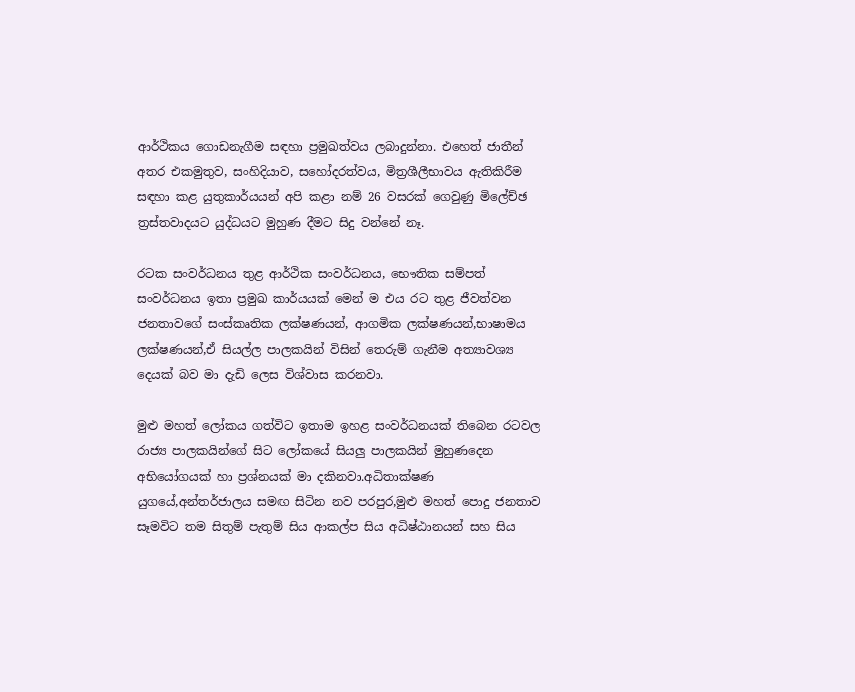ආර්ථිකය ගොඩනැගීම සඳහා ප්‍රමුඛත්වය ලබාදුන්නා. එහෙත් ජාතීන් අතර එකමුතුව, සංහිදියාව, සහෝදරත්වය, මිත්‍රශීලීභාවය ඇතිකිරීම සඳහා කළ යුතුකාර්යයන් අපි කළා නම් 26 වසරක් ගෙවුණු මිලේච්ඡ ත්‍රස්තවාදයට යුද්ධයට මුහුණ දීමට සිදු වන්නේ නෑ.

රටක සංවර්ධනය තුළ ආර්ථික සංවර්ධනය, භෞතික සම්පත් සංවර්ධනය ඉතා ප්‍රමුඛ කාර්යයක් මෙන් ම එය රට තුළ ජීවත්වන ජනතාවගේ සංස්කෘතික ලක්ෂණයන්, ආගමික ලක්ෂණයන්,භාෂාමය ලක්ෂණයන්,ඒ සියල්ල පාලකයින් විසින් තෙරුම් ගැනීම අත්‍යාවශ්‍ය දෙයක් බව මා දැඩි ලෙස විශ්වාස කරනවා.

මුළු මහත් ලෝකය ගත්විට ඉතාම ඉහළ සංවර්ධනයක් තිබෙන රටවල රාජ්‍ය පාලකයින්ගේ සිට ලෝකයේ සියලු පාලකයින් මුහුණදෙන අභියෝගයක් හා ප්‍රශ්නයක් මා දකිනවා.අධිතාක්ෂණ යුගයේ,අන්තර්ජාලය සමඟ සිටින නව පරපුර,මුළු මහත් පොදු ජනතාව සෑමවිට තම සිතුම් පැතුම් සිය ආකල්ප සිය අධිෂ්ඨානයන් සහ සිය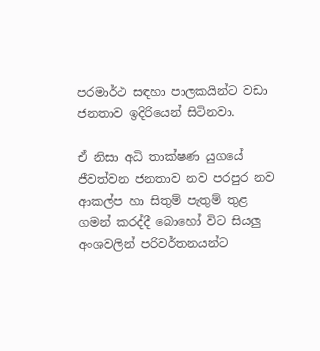පරමාර්ථ සඳහා පාලකයින්ට වඩා ජනතාව ඉදිරියෙන් සිටිනවා.

ඒ නිසා අධි තාක්ෂණ යුගයේ ජීවත්වන ජනතාව නව පරපුර නව ආකල්ප හා සිතුම් පැතුම් තුළ ගමන් කරද්දී බොහෝ විට සියලු අංශවලින් පරිවර්තනයන්ට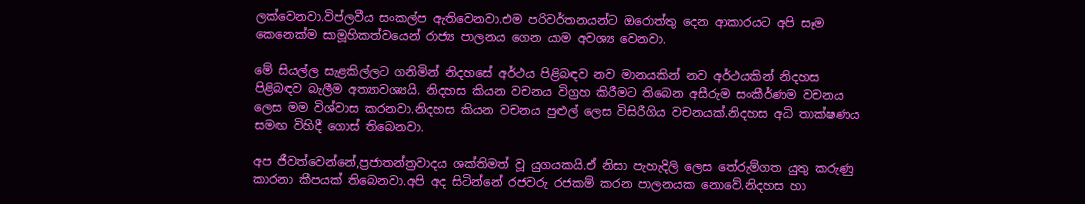ලක්වෙනවා.විප්ලවීය සංකල්ප ඇතිවෙනවා.එම පරිවර්තනයන්ට ඔරොත්තු දෙන ආකාරයට අපි සෑම කෙනෙක්ම සාමූහිකත්වයෙන් රාජ්‍ය පාලනය ගෙන යාම අවශ්‍ය වෙනවා.

මේ සියල්ල සැළකිල්ලට ගනිමින් නිදහසේ අර්ථය පිළිබඳව නව මානයකින් නව අර්ථයකින් නිදහස පිළිබඳව බැලීම අත්‍යාවශ්‍යයි. නිදහස කියන වචනය විග්‍රහ කිරීමට තිබෙන අසීරුම සංකීර්ණම වචනය ලෙස මම විශ්වාස කරනවා.නිදහස කියන වචනය පුළුල් ලෙස විසිරීගිය වචනයක්.නිදහස අධි තාක්ෂණය සමඟ විහිදී ගොස් තිබෙනවා.

අප ජීවත්වෙන්නේ,ප්‍රජාතන්ත්‍රවාදය ශක්තිමත් වූ යුගයකයි.ඒ නිසා පැහැදිලි ලෙස තේරුම්ගත යුතු කරුණු කාරනා කීපයක් තිබෙනවා.අපි අද සිටින්නේ රජවරු රජකම් කරන පාලනයක නොවේ.නිදහස හා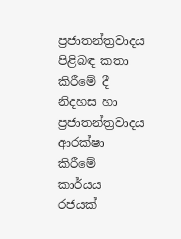ප්‍රජාතන්ත්‍රවාදය පිළිබඳ කතා කිරීමේ දී නිදහස හා ප්‍රජාතන්ත්‍රවාදය ආරක්ෂා කිරීමේ කාර්යය රජයක්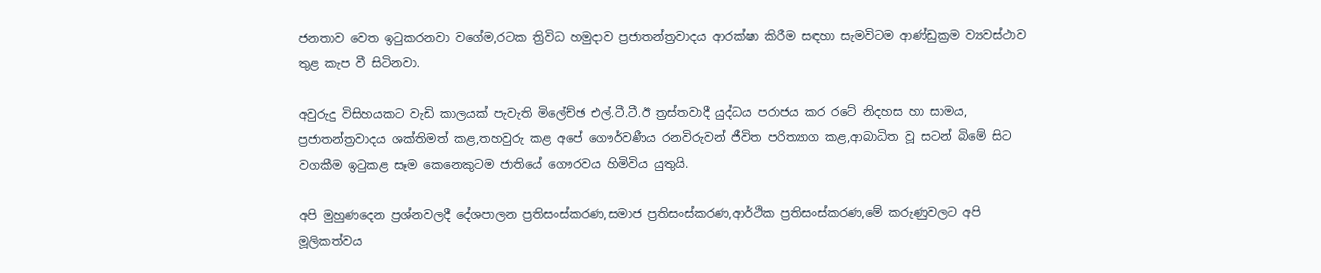ජනතාව වෙත ඉටුකරනවා වගේම,රටක ත්‍රිවිධ හමුදාව ප්‍රජාතන්ත්‍රවාදය ආරක්ෂා කිරීම සඳහා සැමවිටම ආණ්ඩුක්‍රම ව්‍යවස්ථාව තුළ කැප වී සිටිනවා.

අවුරුදු විසිහයකට වැඩි කාලයක් පැවැති මිලේච්ඡ එල්.ටී.ටී.ඊ ත්‍රස්තවාදී යුද්ධය පරාජය කර රටේ නිදහස හා සාමය, ප්‍රජාතන්ත්‍රවාදය ශක්තිමත් කළ,තහවුරු කළ අපේ ගෞර්වණීය රනවිරුවන් ජීවිත පරිත්‍යාග කළ,ආබාධිත වූ සටන් බිමේ සිට වගකීම ඉටුකළ සෑම කෙනෙකුටම ජාතියේ ගෞරවය හිමිවිය යුතුයි.

අපි මුහුණදෙන ප්‍රශ්නවලදී දේශපාලන ප්‍රතිසංස්කරණ,සමාජ ප්‍රතිසංස්කරණ,ආර්ථික ප්‍රතිසංස්කරණ,මේ කරුණුවලට අපි මූලිකත්වය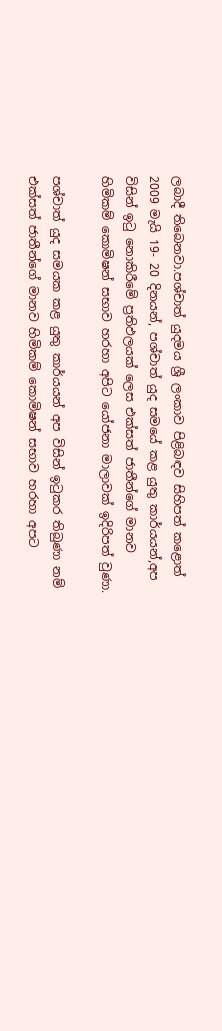ලබාදී තිබෙනවා.පශ්චාත් යුදමය ශ්‍රී ලංකාව පිළිබඳව සිහිපත් කළොත් 2009 මැයි 19- 20 දිනයන්, පශ්චාත් යුද සමයේ කළ යුතු කාර්යයන්,අප විසින් ඉටු නොකිරීමේ ප්‍රතිඵලයක් ලෙස එක්සත් ජාතීන්ගේ මානව හිමිකම් කොමිෂන් සභාව හරහා අපිට යෝජනා මාලාවක් ඉදිරිපත් වුණා.

පශ්චාත් යුද සමයක කළ යුතු කාර්යයන් අප විසින් ඉටුකර තිබුණා නම් එක්සත් ජාතීන්ගේ මානව හිමිකම් කොමිෂන් සභාව හරහා අපට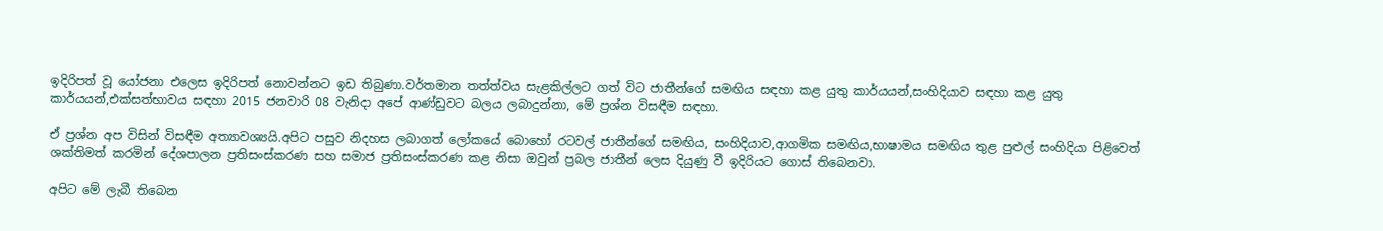ඉදිරිපත් වූ යෝජනා එලෙස ඉදිරිපත් නොවන්නට ඉඩ තිබුණා.වර්තමාන තත්ත්වය සැළකිල්ලට ගත් විට ජාතීන්ගේ සමඟිය සඳහා කළ යුතු කාර්යයන්,සංහිදියාව සඳහා කළ යුතු කාර්යයන්,එක්සත්භාවය සඳහා 2015 ජනවාරි 08 වැනිදා අපේ ආණ්ඩුවට බලය ලබාදුන්නා, මේ ප්‍රශ්න විසඳීම සඳහා.

ඒ ප්‍රශ්න අප විසින් විසඳීම අත්‍යාවශ්‍යයි.අපිට පසුව නිදහස ලබාගත් ලෝකයේ බොහෝ රටවල් ජාතීන්ගේ සමඟිය, සංහිදියාව,ආගමික සමඟිය,භාෂාමය සමඟිය තුළ පුළුල් සංහිදියා පිළිවෙත් ශක්තිමත් කරමින් දේශපාලන ප්‍රතිසංස්කරණ සහ සමාජ ප්‍රතිසංස්කරණ කළ නිසා ඔවුන් ප්‍රබල ජාතීන් ලෙස දියුණු වී ඉදිරියට ගොස් තිබෙනවා.

අපිට මේ ලැබී තිබෙන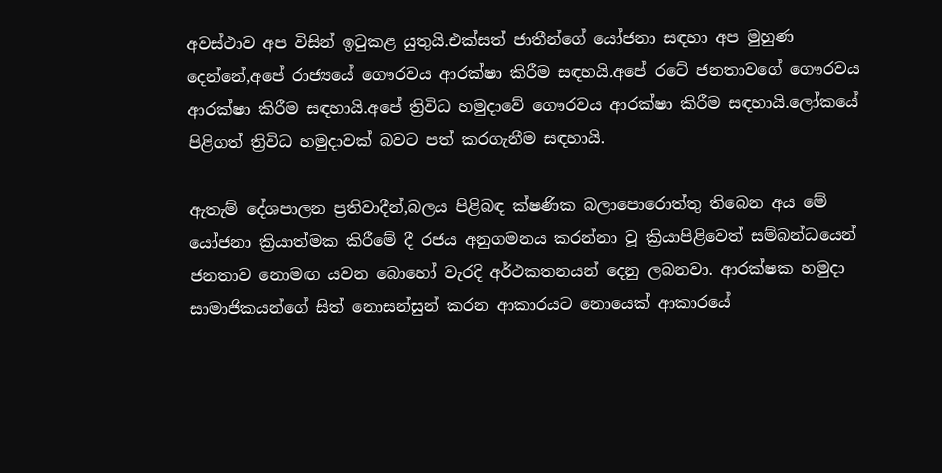අවස්ථාව අප විසින් ඉටුකළ යුතුයි.එක්සත් ජාතීන්ගේ යෝජනා සඳහා අප මුහුණ දෙන්නේ,අපේ රාජ්‍යයේ ගෞරවය ආරක්ෂා කිරීම සඳහයි.අපේ රටේ ජනතාවගේ ගෞරවය ආරක්ෂා කිරීම සඳහායි.අපේ ත්‍රිවිධ හමුදාවේ ගෞරවය ආරක්ෂා කිරීම සඳහායි.ලෝකයේ පිළිගත් ත්‍රිවිධ හමුදාවක් බවට පත් කරගැනීම සඳහායි.

ඇතැම් දේශපාලන ප්‍රතිවාදීන්,බලය පිළිබඳ ක්ෂණික බලාපොරොත්තු තිබෙන අය මේ යෝජනා ක්‍රියාත්මක කිරීමේ දී රජය අනුගමනය කරන්නා වූ ක්‍රියාපිළිවෙත් සම්බන්ධයෙන් ජනතාව නොමඟ යවන බොහෝ වැරදි අර්ථකතනයන් දෙනු ලබනවා. ආරක්ෂක හමුදා සාමාජිකයන්ගේ සිත් නොසන්සුන් කරන ආකාරයට නොයෙක් ආකාරයේ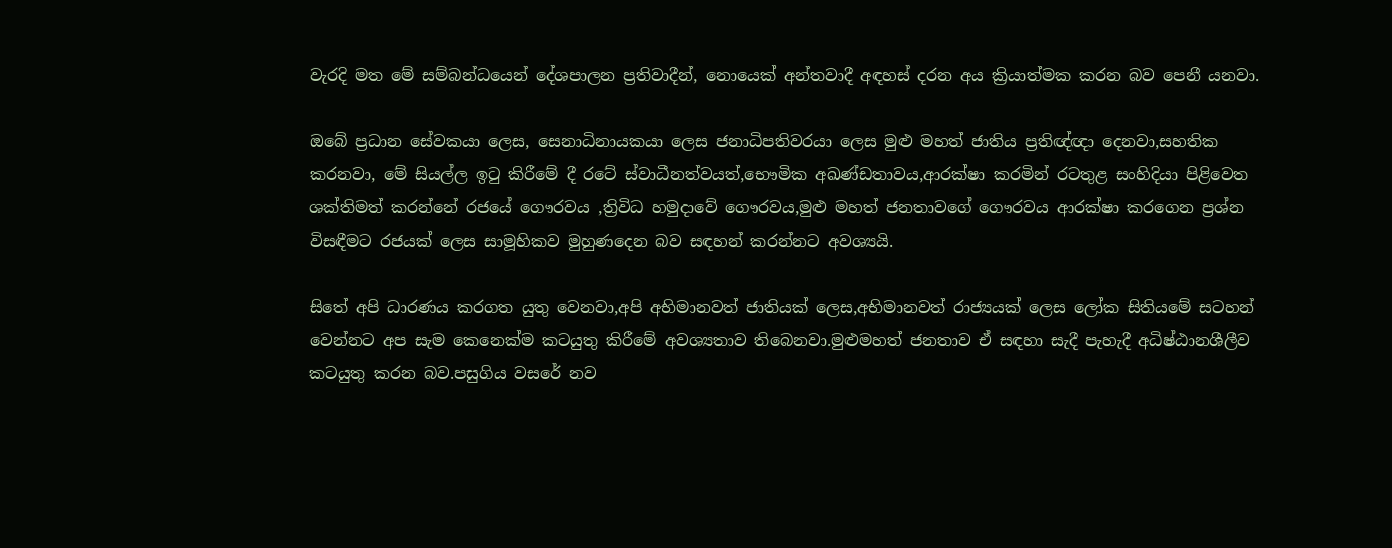වැරදි මත මේ සම්බන්ධයෙන් දේශපාලන ප්‍රතිවාදීන්, නොයෙක් අන්තවාදී අඳහස් දරන අය ක්‍රියාත්මක කරන බව පෙනී යනවා.

ඔබේ ප්‍රධාන සේවකයා ලෙස, සෙනාධිනායකයා ලෙස ජනාධිපතිවරයා ලෙස මුළු මහත් ජාතිය ප්‍රතිඥ්ඥා දෙනවා,සහතික කරනවා, මේ සියල්ල ඉටු කිරීමේ දී රටේ ස්වාධීනත්වයත්,භෞමික අඛණ්ඩතාවය,ආරක්ෂා කරමින් රටතුළ සංහිදියා පිළිවෙත ශක්තිමත් කරන්නේ රජයේ ගෞරවය ,ත්‍රිවිධ හමුදාවේ ගෞරවය,මුළු මහත් ජනතාවගේ ගෞරවය ආරක්ෂා කරගෙන ප්‍රශ්න විසඳීමට රජයක් ලෙස සාමූහිකව මුහුණදෙන බව සඳහන් කරන්නට අවශ්‍යයි.

සිතේ අපි ධාරණය කරගත යුතු වෙනවා,අපි අභිමානවත් ජාතියක් ලෙස,අභිමානවත් රාජ්‍යයක් ලෙස ලෝක සිතියමේ සටහන් වෙන්නට අප සැම කෙනෙක්ම කටයුතු කිරීමේ අවශ්‍යතාව තිබෙනවා.මුළුමහත් ජනතාව ඒ සඳහා සැදී පැහැදී අධිෂ්ඨානශීලීව කටයුතු කරන බව.පසුගිය වසරේ නව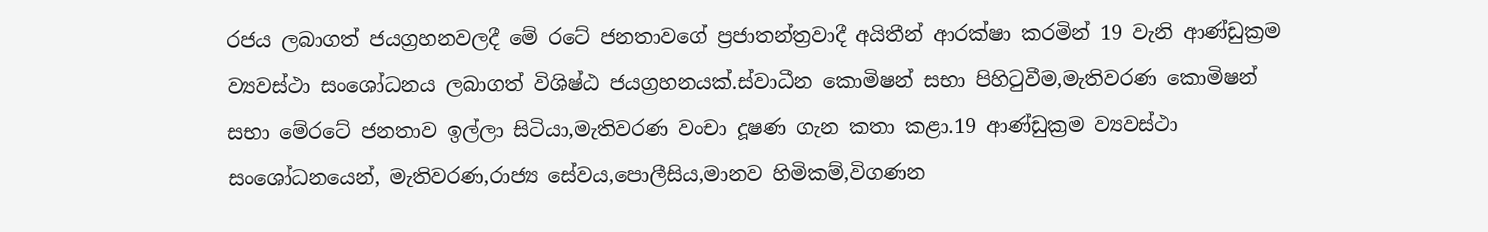රජය ලබාගත් ජයග්‍රහනවලදී මේ රටේ ජනතාවගේ ප්‍රජාතන්ත්‍රවාදී අයිතීන් ආරක්ෂා කරමින් 19 වැනි ආණ්ඩුක්‍රම ව්‍යවස්ථා සංශෝධනය ලබාගත් විශිෂ්ඨ ජයග්‍රහනයක්.ස්වාධීන කොමිෂන් සභා පිහිටුවීම,මැතිවරණ කොමිෂන් සභා මේරටේ ජනතාව ඉල්ලා සිටියා,මැතිවරණ වංචා දූෂණ ගැන කතා කළා.19 ආණ්ඩුක්‍රම ව්‍යවස්ථා සංශෝධනයෙන්, මැතිවරණ,රාජ්‍ය සේවය,පොලීසිය,මානව හිමිකම්,විගණන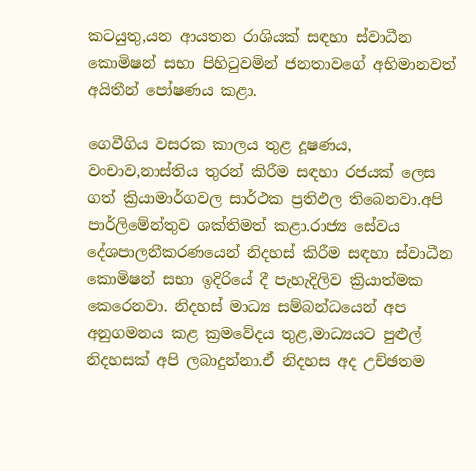කටයුතු,යන ආයතන රාශියක් සඳහා ස්වාධීන කොමිෂන් සභා පිහිටුවමින් ජනතාවගේ අභිමානවත් අයිතීන් පෝෂණය කළා.

ගෙවීගිය වසරක කාලය තුළ දූෂණය, වංචාව,නාස්තිය තුරන් කිරීම සඳහා රජයක් ලෙස ගත් ක්‍රියාමාර්ගවල සාර්ථක ප්‍රතිඵල තිබෙනවා.අපි පාර්ලිමේන්තුව ශක්තිමත් කළා.රාජ්‍ය සේවය දේශපාලනීකරණයෙන් නිදහස් කිරීම සඳහා ස්වාධීන කොමිෂන් සභා ඉදිරියේ දී පැහැදිලිව ක්‍රියාත්මක කෙරෙනවා. නිදහස් මාධ්‍ය සම්බන්ධයෙන් අප අනුගමනය කළ ක්‍රමවේදය තුළ,මාධ්‍යයට පුළුල් නිදහසක් අපි ලබාදුන්නා.ඒ නිදහස අද උච්ඡතම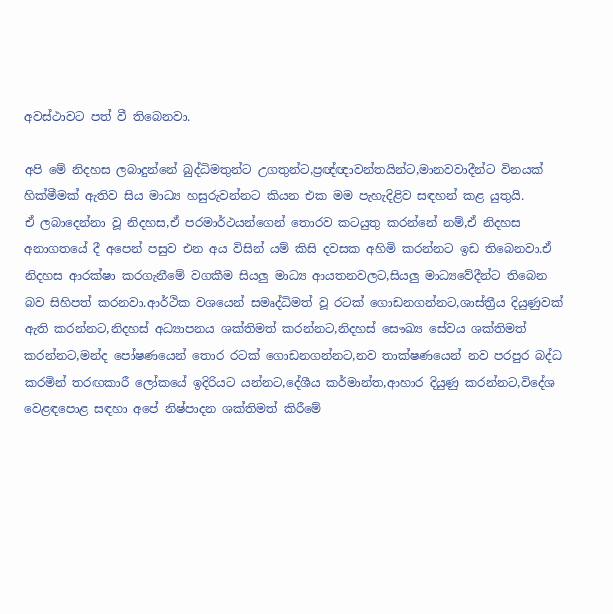අවස්ථාවට පත් වී තිබෙනවා.

අපි මේ නිදහස ලබාදුන්නේ බුද්ධිමතුන්ට උගතුන්ට,ප්‍රඥ්ඥාවන්තයින්ට,මානවවාදීන්ට විනයක් හික්මීමක් ඇතිව සිය මාධ්‍ය හසුරුවන්නට කියන එක මම පැහැදිළිව සඳහන් කළ යුතුයි.
ඒ ලබාදෙන්නා වූ නිදහස,ඒ පරමාර්ථයන්ගෙන් තොරව කටයුතු කරන්නේ නම්,ඒ නිදහස අනාගතයේ දී අපෙන් පසුව එන අය විසින් යම් කිසි දවසක අහිමි කරන්නට ඉඩ තිබෙනවා.ඒ නිදහස ආරක්ෂා කරගැනීමේ වගකීම සියලු මාධ්‍ය ආයතනවලට,සියලු මාධ්‍යවේදීන්ට තිබෙන බව සිහිපත් කරනවා.ආර්ථික වශයෙන් සමෘද්ධිමත් වූ රටක් ගොඩනගන්නට,ශාස්ත්‍රීය දියුණුවක් ඇති කරන්නට,නිදහස් අධ්‍යාපනය ශක්තිමත් කරන්නට,නිදහස් සෞඛ්‍ය සේවය ශක්තිමත් කරන්නට,මන්ද පෝෂණයෙන් තොර රටක් ගොඩනගන්නට,නව තාක්ෂණයෙන් නව පරපුර බද්ධ කරමින් තරඟකාරී ලෝකයේ ඉදිරියට යන්නට,දේශීය කර්මාන්ත,ආහාර දියුණු කරන්නට,විදේශ වෙළඳපොළ සඳහා අපේ නිෂ්පාදන ශක්තිමත් කිරීමේ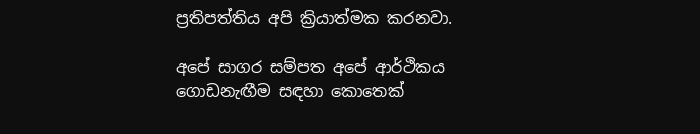ප්‍රතිපත්තිය අපි ක්‍රියාත්මක කරනවා.

අපේ සාගර සම්පත අපේ ආර්ථිකය ගොඩනැඟීම සඳහා කොතෙක්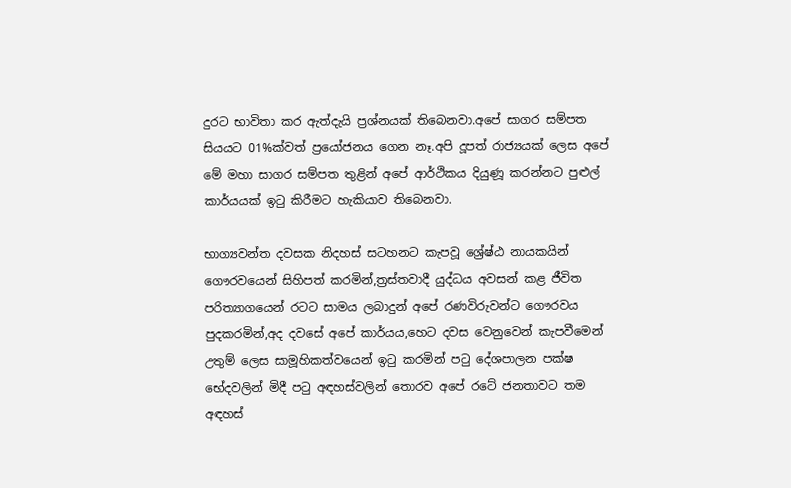දුරට භාවිතා කර ඇත්දැයි ප්‍රශ්නයක් තිබෙනවා.අපේ සාගර සම්පත සියයට 01%ක්වත් ප්‍රයෝජනය ගෙන නෑ.අපි දූපත් රාජ්‍යයක් ලෙස අපේ මේ මහා සාගර සම්පත තුළින් අපේ ආර්ථිකය දියුණූ කරන්නට පුළුල් කාර්යයක් ඉටු කිරීමට හැකියාව තිබෙනවා.

භාග්‍යවන්ත දවසක නිදහස් සටහනට කැපවූ ශ්‍රේෂ්ඨ නායකයින් ගෞරවයෙන් සිහිපත් කරමින්,ත්‍රස්තවාදී යුද්ධය අවසන් කළ ජීවිත පරිත්‍යාගයෙන් රටට සාමය ලබාදුන් අපේ රණවිරුවන්ට ගෞරවය පුදකරමින්,අද දවසේ අපේ කාර්යය,හෙට දවස වෙනුවෙන් කැපවීමෙන් උතුම් ලෙස සාමූහිකත්වයෙන් ඉටු කරමින් පටු දේශපාලන පක්ෂ භේදවලින් මිදී පටු අඳහස්වලින් තොරව අපේ රටේ ජනතාවට තම අඳහස්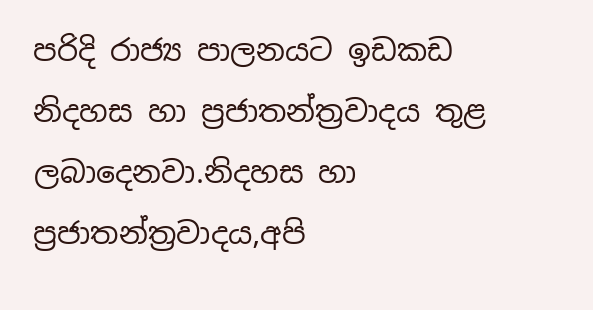පරිදි රාජ්‍ය පාලනයට ඉඩකඩ නිදහස හා ප්‍රජාතන්ත්‍රවාදය තුළ ලබාදෙනවා.නිදහස හා ප්‍රජාතන්ත්‍රවාදය,අපි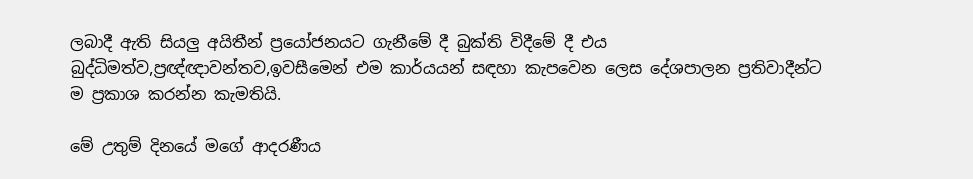ලබාදී ඇති සියලු අයිතීන් ප්‍රයෝජනයට ගැනීමේ දී බුක්ති විදීමේ දී එය බුද්ධිමත්ව,ප්‍රඥ්ඥාවන්තව,ඉවසීමෙන් එම කාර්යයන් සඳහා කැපවෙන ලෙස දේශපාලන ප්‍රතිවාදීන්ට ම ප්‍රකාශ කරන්න කැමතියි.

මේ උතුම් දිනයේ මගේ ආදරණීය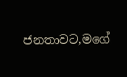ජනතාවට,මගේ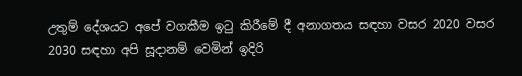උතුම් දේශයට අපේ වගකීම ඉටු කිරීමේ දී අනාගතය සඳහා වසර 2020 වසර 2030 සඳහා අපි සූදානම් වෙමින් ඉදිරි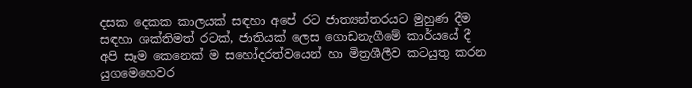දසක දෙකක කාලයක් සඳහා අපේ රට ජාත්‍යන්තරයට මුහුණ දීම සඳහා ශක්තිමත් රටක්, ජාතියක් ලෙස ගොඩනැගීමේ කාර්යයේ දී අපි සෑම කෙනෙක් ම සහෝදරත්වයෙන් හා මිත්‍රශීලීව කටයුතු කරන යුගමෙහෙවර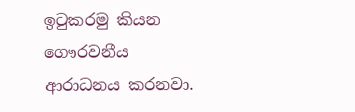ඉටුකරමු කියන ගෞරවනීය ආරාධනය කරනවා.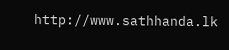http://www.sathhanda.lk